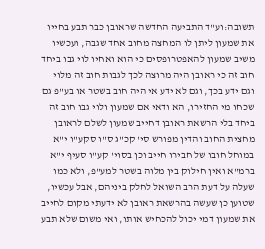תשובה:וע"ד התביעה החדשה שראובן כבר תבע בחייו את שמעון ליתן לו המחצה מחוב אחד שגבה, ועכשיו משיב שמעון להאפטרופסים כי הוא ואחיו לוי גבו ביחד חוב זה כי ראובן היה מרוצה לכך לגבות חוב זה מלוי וגם ידע בכך, וגם לא ידע אי היה חוב בשטר או בע"פ גם שכחו מי החזירו, הא ודאי אם שמעון ולוי גבו חוב זה ביחד בלי הרשאת ראובן דחייב שמעון לשלם לראובן מחצית החוב והדין מפורש סי' קכ"ג ס"ו סקע"ו י"א במוחל חובו של חבירו חייב וכן בסוי' קע"ו סעיף י"א ברמ"א ואין חילוק בין מלוה בשטר למע"פ, ולא כמו שעלה על דעת הרב השואל לחלק ביניהם, אבל עכשיו, שטוען כן שעשה בהרשאת ראובן לא ידעתי מקום לחייב את שמעון דמי יכול להכחיש אותו, ואי משום שלא תבע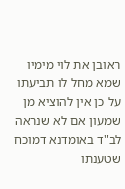ראובן את לוי מימיו שמא מחל לו תביעתו על כן אין להוציא מן שמעון אם לא שנראה לב"ד באומדנא דמוכח שטענתו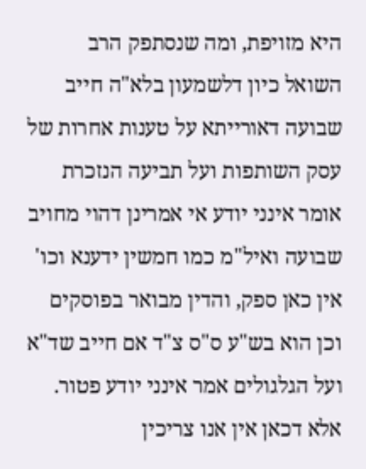היא מזויפת, ומה שנסתפק הרב השואל כיון דלשמעון בלא"ה חייב שבועה דאורייתא על טענות אחרות של עסק השותפות ועל תביעה הנזכרת אומר אינני יודע אי אמרינן דהוי מחויב שבועה ואיל"מ כמו חמשין ידענא וכו' אין כאן ספק, והדין מבואר בפוסקים וכן הוא בש"ע ס"ס צ"ד אם חייב שד"א ועל הגלגולים אמר אינני יודע פטור. אלא דכאן אין אנו צריכין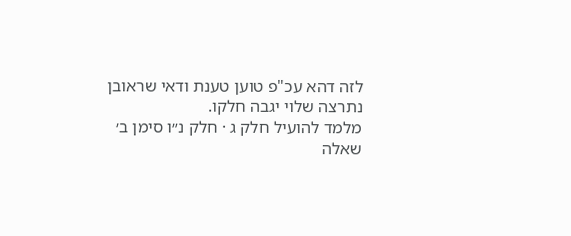לזה דהא עכ"פ טוען טענת ודאי שראובן נתרצה שלוי יגבה חלקו.
מלמד להועיל חלק ג · חלק נ״ו סימן ב׳
שאלה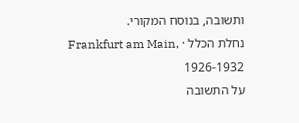ותשובה, בנוסח המקורי.
נחלת הכלל · Frankfurt am Main, 1926-1932
על התשובה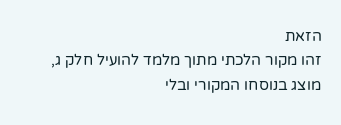הזאת
זהו מקור הלכתי מתוך מלמד להועיל חלק ג, מוצג בנוסחו המקורי ובלי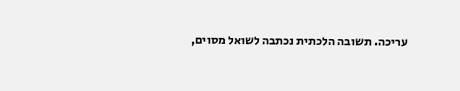עריכה. תשובה הלכתית נכתבה לשואל מסוים,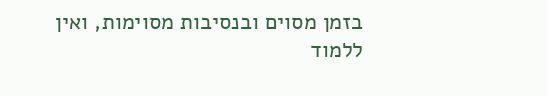בזמן מסוים ובנסיבות מסוימות, ואין ללמוד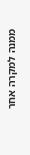ממנה למקרה אחר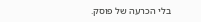בלי הכרעה של פוסק.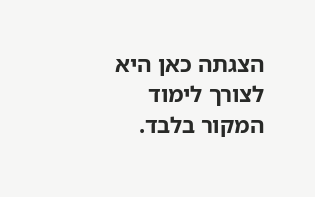הצגתה כאן היא לצורך לימוד המקור בלבד.